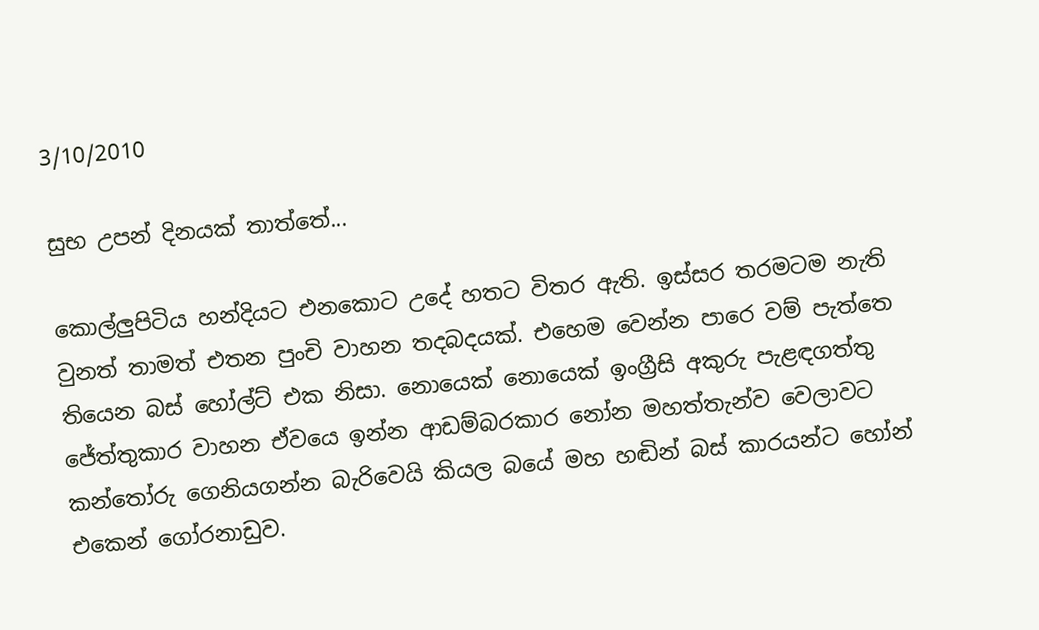3/10/2010

සුභ උපන් දිනයක් තාත්තේ...

කොල්ලුපිටිය හන්දියට එනකොට උදේ හතට විතර ඇති. ඉස්සර තරමටම නැති වුනත් තාමත් එතන පුංචි වාහන තදබදයක්. එහෙම වෙන්න පාරෙ වම් පැත්තෙ තියෙන බස් හෝල්ට් එක නිසා. නොයෙක් නොයෙක් ඉංග්‍රීසි අකුරු පැළඳගත්තු ජේත්තුකාර වාහන ඒවයෙ ඉන්න ආඩම්බරකාර නෝන මහත්තැන්ව වෙලාවට කන්තෝරු ගෙනියගන්න බැරිවෙයි කියල බයේ මහ හඬින් බස් කාරයන්ට හෝන් එකෙන් ගෝරනාඩුව.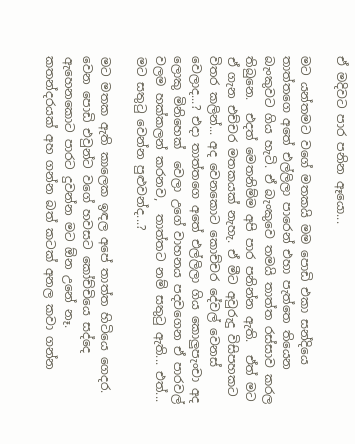ඒ මදිවට පාර පනින ඈයො...

මට යන්තමට වගේ මතකයි මම පොඩි එකා සන්දියෙ තාත්තගෙ අතේ එල්ලිලා පාරෙන් එහා පැත්තෙ තියෙන බැංකුවට ගිය හැටි. ඒ බැංකුවෙ තමයි තාත්ත රස්සාව කරල තිබුනෙ.  එදත් මෙතනිම්ම අපි පාර පනින්න ඇති.  ඒත් මට ඒ ගැන එච්චර මතකයක් නැහැ. ඒ මීට අවුරුදු විසිපහකට විතර කලින්... අද වෙනකොට කොච්චර දේවල් වෙනස් වෙලාද...? එදා තාත්තගෙ අතේ එල්ලිලා ගිය කොලුපැංචා අද ලොකු මිනිහෙක්  වෙලා උගේ වාහනය පදවගෙන ඒ පාරවල් වලම හක්කලන් කරනව,  තාත්තට නම් සතු‍ටු ඇති... එත්... මට සතු‍ටු වෙන්න පුළුවන්ද...?

මට මතක ඇති කාලෙක ඉඳල අපේ තාත්ත හිටියෙ ගෙදර. වෙන පොඩි එවුන්ට වගේ හවසට කෝච්චියෙ සද්දෙ ඇහෙනකොට පාරට දුවන්න මට ඕන උනේ නෑ. කතන්දරයක් අහ ගන්න බත් කටක් අනල කවා ගන්න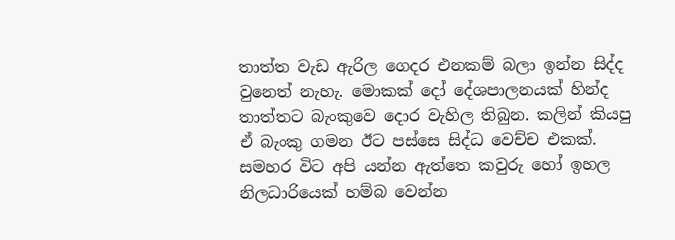තාත්ත වැඩ ඇරිල ගෙදර එනකම් බලා ඉන්න සිද්ද වුනෙත් නැහැ. මොකක් දෝ දේශපාලනයක් හින්ද තාත්තට බැංකුවෙ දොර වැහිල තිබුන. කලින් කියපු ඒ බැංකු ගමන ඊට පස්සෙ සිද්ධ වෙච්ච එකක්.  සමහර විට අපි යන්න ඇත්තෙ කවුරු හෝ ඉහල නිලධාරියෙක් හම්බ වෙන්න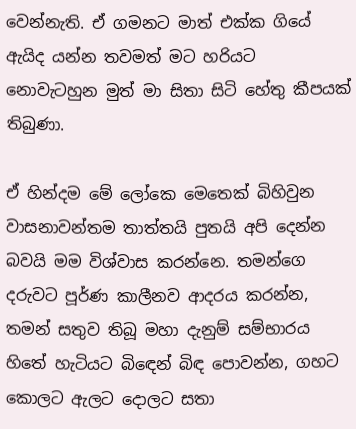වෙන්නැති. ඒ ගමනට මාත් එක්ක ගියේ ඇයිද යන්න තවමත් මට හරියට නොවැටහුන මුත් මා සිතා සිටි හේතු කීපයක් තිබුණා.

ඒ හින්දම මේ ලෝකෙ මෙතෙක් බිහිවුන වාසනාවන්තම තාත්තයි පුතයි අපි දෙන්න බවයි මම විශ්වාස කරන්නෙ. තමන්ගෙ දරුවට පූර්ණ කාලීනව ආදරය කරන්න, තමන් සතුව තිබූ මහා දැනුම් සම්භාරය හිතේ හැටියට බි‍ඳෙන් බිඳ පොවන්න, ගහට කොලට ඇලට දොලට සතා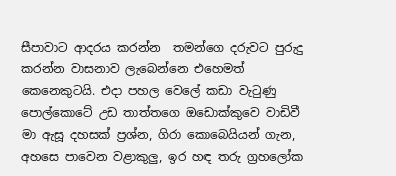සීපාවාට ආදරය කරන්න  තමන්ගෙ දරුවට පුරුදු කරන්න වාසනාව ලැබෙන්නෙ එහෙමත් කෙනෙකුටයි. එදා පහල වෙලේ කඩා වැ‍ටුණු පොල්කොටේ උඩ තාත්තගෙ ඔඩොක්කුවෙ වාඩිවී මා ඇසූ දහසක් ප්‍රශ්න, ගිරා කොබෙයියන් ගැන, අහසෙ පාවෙන වළාකුලු, ඉර හඳ තරු ග්‍රහලෝක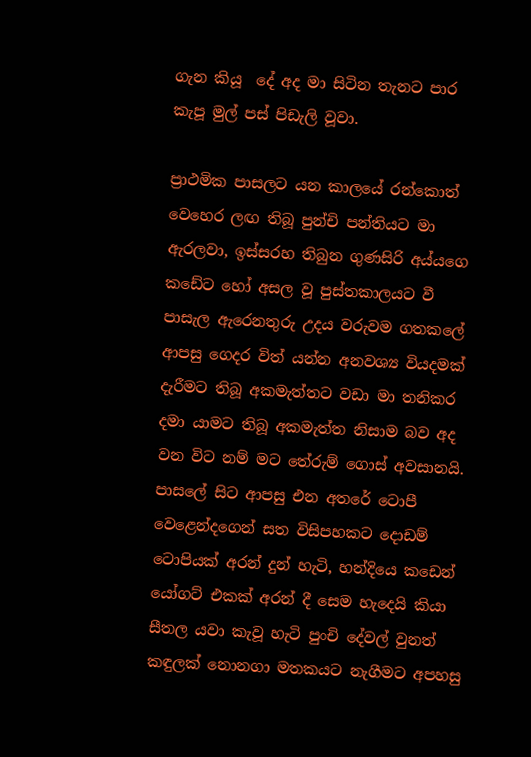ගැන කියූ  දේ අද මා සිටින තැනට පාර කැපූ මුල් පස් පිඩැලි වූවා.

ප්‍රාථමික පාසලට යන කාලයේ රන්කොත් වෙහෙර ලඟ තිබූ පුන්චි පන්තියට මා ඇරලවා, ඉස්සරහ තිබුන ගුණසිරි අය්යගෙ කඩේට හෝ අසල වූ පුස්තකාලයට වී පාසැල ඇරෙනතුරු උදය වරුවම ගතකලේ ආපසු ගෙදර විත් යන්න අනවශ්‍ය වියදමක් දැරීමට තිබූ අකමැත්තට වඩා මා තනිකර දමා යාමට තිබූ අකමැත්ත නිසාම බව අද වන විට නම් මට තේරුම් ගොස් අවසානයි. පාසලේ සිට ආපසු එන අතරේ ටොපී වෙළෙන්දගෙන් සත විසිපහකට දොඩම් ටොපියක් අරන් දුන් හැටි, හන්දියෙ කඩෙන් යෝගට් එකක් අරන් දී සෙම හැදෙයි කියා සීතල යවා කැවූ හැටි පුංචි දේවල් වුනත් කඳුලක් නොනගා මතකයට නැගීමට අපහසු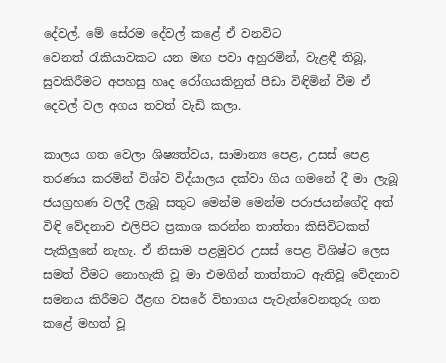දේවල්. මේ සේරම දේවල් කළේ ඒ වනවිට  වෙනත් ‍රැකියාවකට යන මඟ පවා අහුරමින්, වැළඳී තිබූ, සුවකිරීමට අපහසු හෘද රෝගයකිනුත් පීඩා විඳිමින් වීම ඒ දෙවල් වල අගය තවත් වැඩි කලා.

කාලය ගත වෙලා ශිෂ්‍යත්වය, සාමාන්‍ය පෙළ, උසස් පෙළ තරණය කරමින් විශ්ව විද්යාලය දක්වා ගිය ගමනේ දී මා ලැබූ ජයග්‍රහණ වලදී ලැබූ සතුට මෙන්ම මෙන්ම පරාජයන්ගේදි අත් විඳි වේදනාව එලිපිට ප්‍රකාශ කරන්න තාත්තා කිසිවිටකත් පැකිලුනේ නැහැ. ඒ නිසාම පළමුවර උසස් පෙළ විශිෂ්ට ලෙස සමත් වීමට නොහැකි වූ මා එමගින් තාත්තාට ඇතිවූ වේදනාව සමනය කිරීමට ඊළඟ වසරේ විභාගය පැවැත්වෙනතුරු ගත කළේ මහත් වූ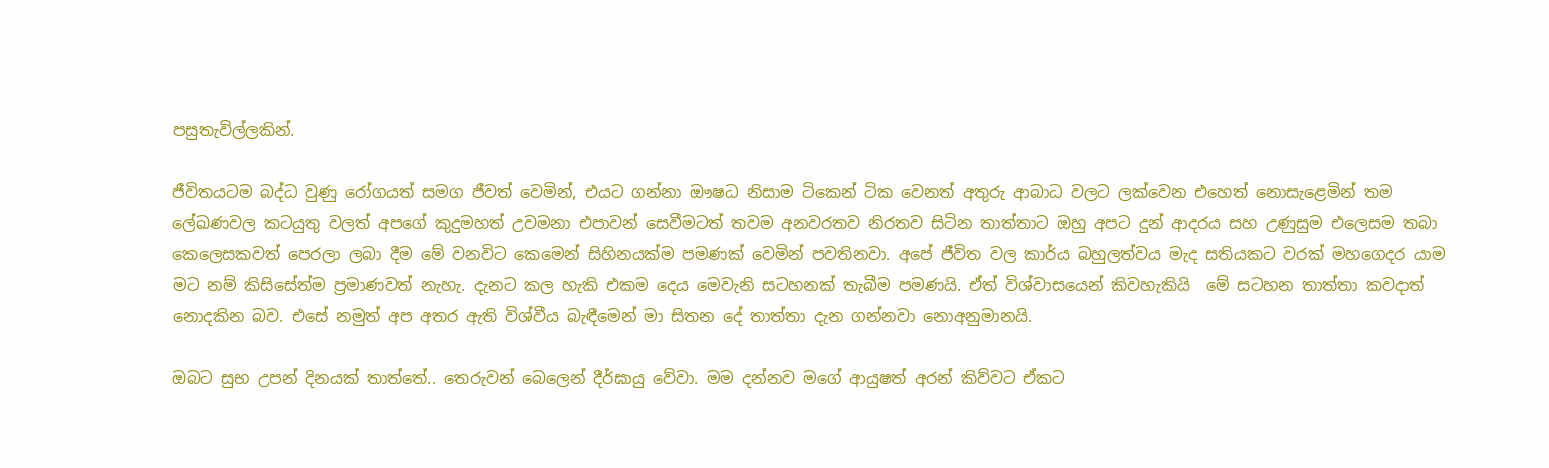පසුතැවිල්ලකින්.

ජීවිතයටම බද්ධ වුණු රෝගයත් සමග ජීවත් වෙමින්, එයට ගන්නා ඖෂධ නිසාම ටිකෙන් ටික වෙනත් අතුරු ආබාධ වලට ලක්වෙන එහෙත් නොසැළෙමින් තම ලේඛණවල කටයුතු වලත් අපගේ කුදුමහත් උවමනා එපාවන් සෙවීමටත් තවම අනවරතව නිරතව සිටින තාත්තාට ඔහු අපට දුන් ආදරය සහ උණුසුම එලෙසම තබා කෙලෙසකවත් පෙරලා ලබා දීම මේ වනවිට කෙමෙන් සිහිනයක්ම පමණක් වෙමින් පවතිනවා. අපේ ජීවිත වල කාර්ය බහුලත්වය මැද සතියකට වරක් මහගෙදර යාම මට නම් කිසිසේත්ම ප්‍රමාණවත් නැහැ. දැනට කල හැකි එකම දෙය මෙවැනි සටහනක් තැබීම පමණයි. ඒත් විශ්වාසයෙන් කිවහැකියි  මේ සටහන තාත්තා කවදාත් නොදකින බව. එසේ නමුත් අප අතර ඇති විශ්වීය බැඳීමෙන් මා සිතන දේ තාත්තා දැන ගන්නවා නොඅනුමානයි.

ඔබට සුභ උපන් දිනයක් තාත්තේ.. තෙරුවන් බෙලෙන් දීර්ඝායු වේවා. මම දන්නව මගේ ආයුෂත් අරන් කිව්වට ඒකට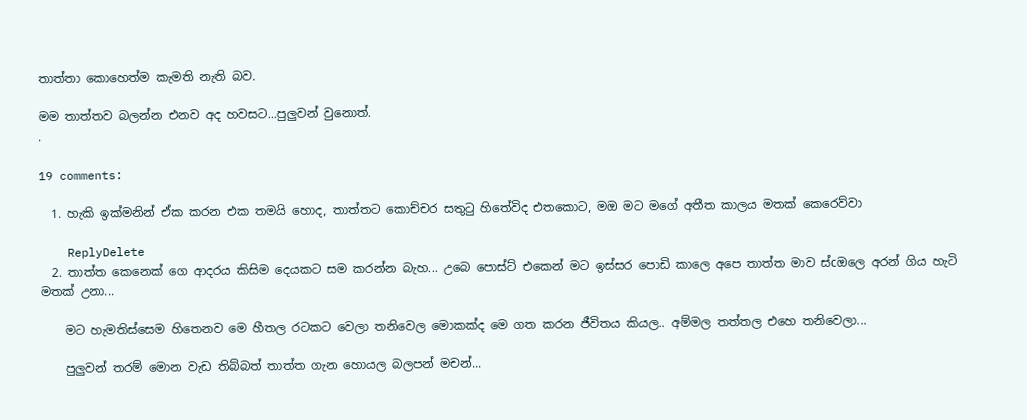තාත්තා කොහෙත්ම කැමති නැති බව.

මම තාත්තව බලන්න එනව අද හවසට...පුලුවන් වුනොත්.
.

19 comments:

  1. හැකි ඉක්මනින් ඒක කරන එක තමයි හොද, තාත්තට කොච්චර සතුටු හිතේවිද එතකොට, මඔ මට මගේ අතීත කාලය මතක් කෙරෙව්වා

    ReplyDelete
  2. තාත්ත කෙනෙක් ගෙ ආදරය කිසිම දෙයකට සම කරන්න බැහ... උබෙ පොස්ට් එකෙන් මට ඉස්සර පොඩි කාලෙ අපෙ තාත්ත මාව ස්cඔලෙ අරන් ගිය හැටි මතක් උනා...

    මට හැමතිස්සෙම හිතෙනව මෙ හීතල රටකට වෙලා තනිවෙල මොකක්ද මෙ ගත කරන ජීවිතය කියල.. අම්මල තත්තල එහෙ තනිවෙලා...

    පුලුවන් තරම් මොන වැඩ තිබ්බත් තාත්ත ගැන හොයල බලපන් මචන්...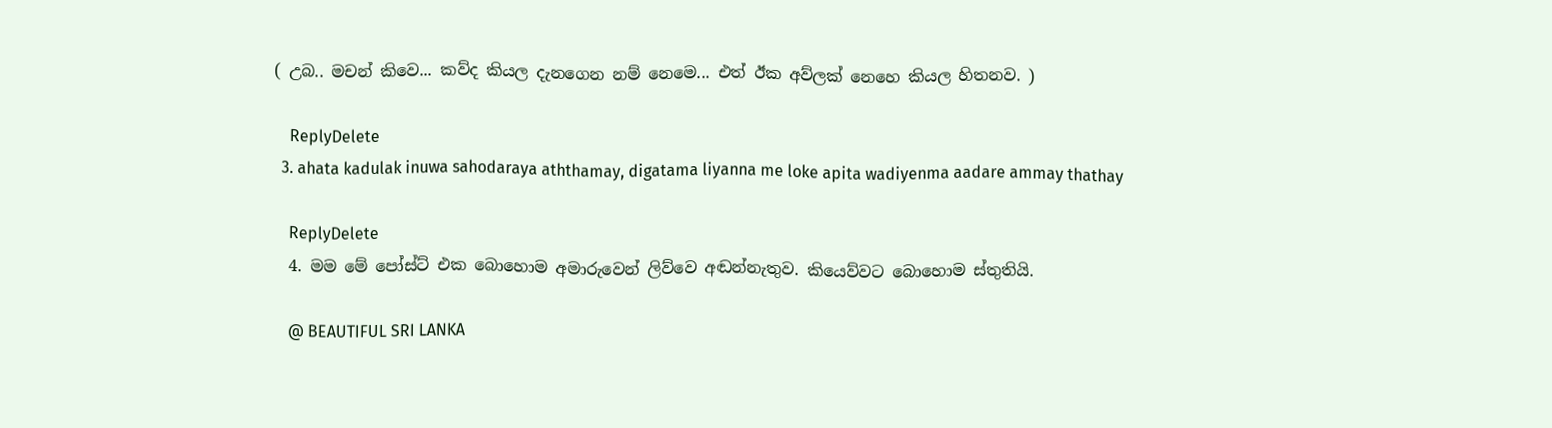( උබ.. මචන් කිවෙ... කව්ද කියල දැනගෙන නම් නෙමෙ... එත් ඊක අව්ලක් නෙහෙ කියල හිතනව. )

    ReplyDelete
  3. ahata kadulak inuwa sahodaraya aththamay, digatama liyanna me loke apita wadiyenma aadare ammay thathay

    ReplyDelete
  4. මම මේ පෝස්ට් එක බොහොම අමාරුවෙන් ලිව්වෙ අඬන්නැතුව. කියෙව්වට බොහොම ස්තුතියි.

    @ BEAUTIFUL SRI LANKA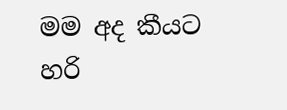මම අද කීයට හරි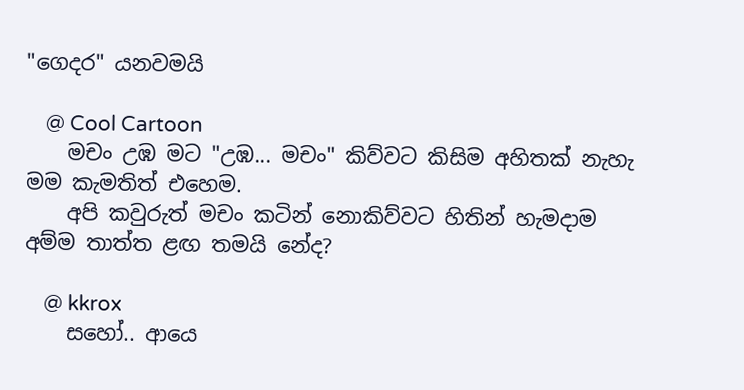"ගෙදර" යනවමයි

    @ Cool Cartoon
    මචං උඹ මට "උඹ... මචං" කිව්වට කිසිම අහිතක් නැහැ මම කැමතිත් එහෙම.
    අපි කවුරුත් මචං කටින් නොකිව්වට හිතින් හැමදාම අම්ම තාත්ත ළඟ තමයි නේද?

    @ kkrox
    සහෝ.. ආයෙ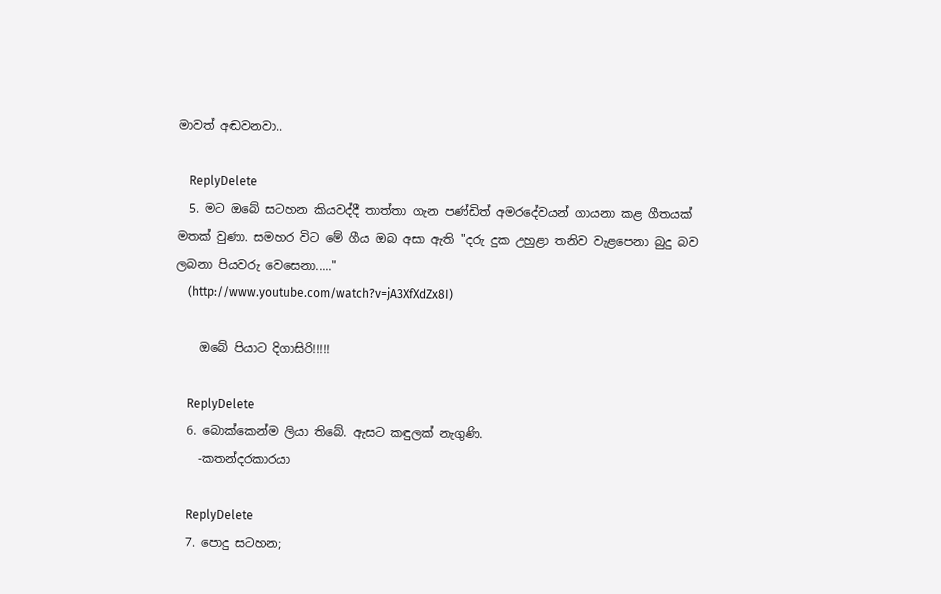මාවත් අඬවනවා..

    ReplyDelete
  5. මට ‍ඔබේ සටහන කියවද්දී තාත්තා ගැන පණ්ඩිත් අමරදේවයන් ගායනා කළ ගීතයක් මතක් වුණා. සමහර විට මේ ගීය ඔබ අසා ඇති "දරු දුක උහුළා තනිව වැළපෙනා බුදු බව ලබනා පියවරු වෙසෙනා....."
    (http://www.youtube.com/watch?v=jA3XfXdZx8I)

    ඔබේ පියාට දිගාසිරි!!!!!

    ReplyDelete
  6. බොක්කෙන්ම ලියා තිබේ. ඇසට කඳුලක් නැගුණි.
    -කතන්දරකාරයා

    ReplyDelete
  7. පොදු සටහන;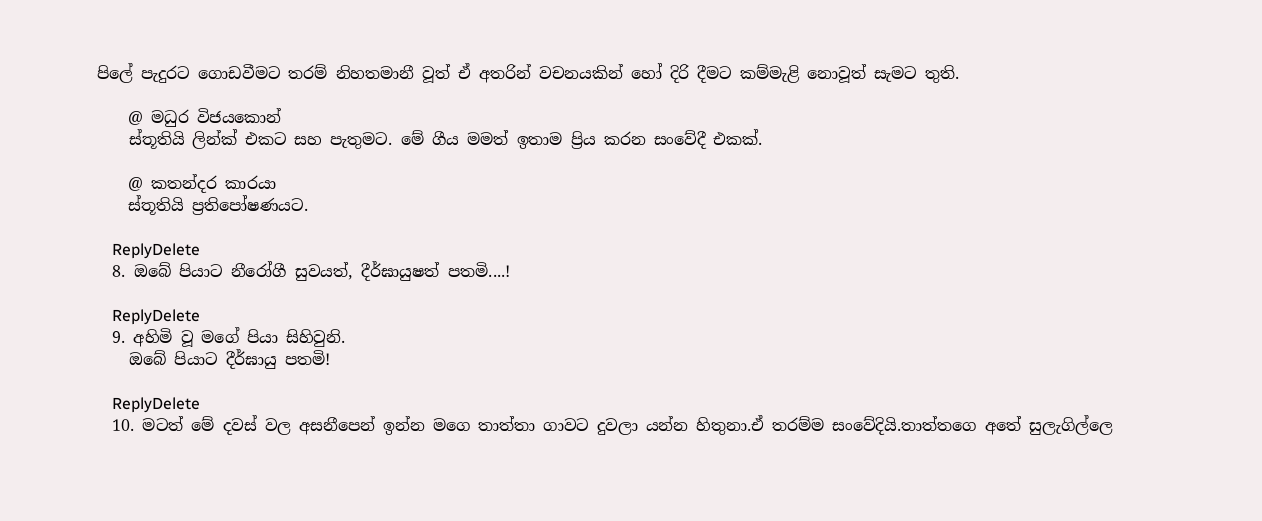පිලේ පැදුරට ගොඩවීමට තරම් නිහතමානී වූත් ඒ අතරින් වචනයකින් හෝ දිරි දීමට කම්මැළි නොවූත් සැමට තුති.

    @ මධුර විජයකොන්
    ස්තූතියි ලින්ක් එකට සහ පැතුමට. මේ ගීය මමත් ඉතාම ප්‍රිය කරන සංවේදී එකක්.

    @ කතන්දර කාරයා
    ස්තූතියි ප්‍රතිපෝෂණයට.

    ReplyDelete
  8. ඔබේ පියාට නීරෝගී සුවයත්, දීර්ඝායුෂත් පතමි....!

    ReplyDelete
  9. අහිමි වූ මගේ පියා සිහිවුනි.
    ඔබේ පියාට දීර්ඝායු පතමි!

    ReplyDelete
  10. මටත් මේ දවස් වල අසනීපෙන් ඉන්න මගෙ තාත්තා ගාවට දුවලා යන්න හිතුනා.ඒ තරම්ම සංවේදියි.තාත්තගෙ අතේ සුලැගිල්ලෙ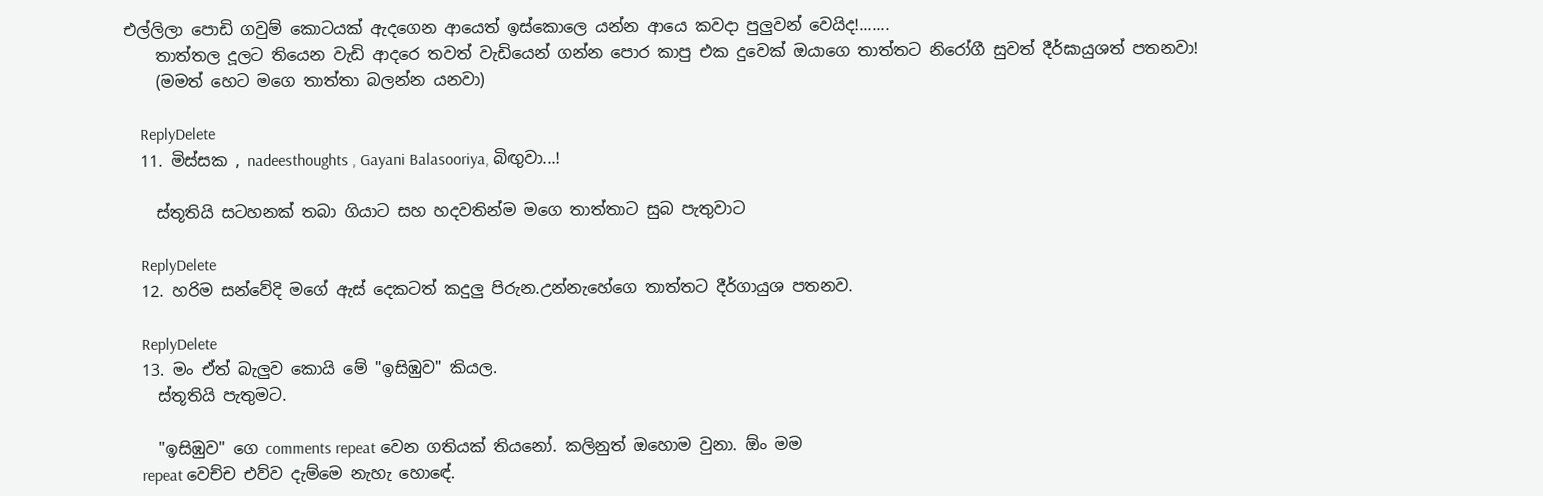එල්ලිලා පොඩි ගවුම් කොටයක් ඇදගෙන ආයෙත් ඉස්කොලෙ යන්න ආයෙ කවදා පුලුවන් වෙයිද!.......
    තාත්තල දූලට තියෙන වැඩි ආදරෙ තවත් වැඩියෙන් ගන්න පොර කාපු එක දුවෙක් ඔයාගෙ තාත්තට නිරෝගී සුවත් දීර්ඝායුශත් පතනවා!
    (මමත් හෙට මගෙ තාත්තා බලන්න යනවා)

    ReplyDelete
  11. මිස්සක , nadeesthoughts , Gayani Balasooriya, බිඟුවා...!

    ස්තූතියි සටහනක් තබා ගියාට සහ හදවතින්ම මගෙ තාත්තාට සුබ පැතුවාට

    ReplyDelete
  12. හරිම සන්වේදි මගේ ඇස් දෙකටත් කදුලු පිරුන.උන්නැහේගෙ තාත්තට දීර්ගායුශ පතනව.

    ReplyDelete
  13. මං ඒත් බැලුව කොයි මේ "ඉසිඹුව" කියල.
    ස්තූතියි පැතුමට.

    "ඉසිඹුව" ගෙ comments repeat වෙන ගතියක් තියනෝ. කලිනුත් ඔහොම වුනා. ඕං මම
    repeat වෙච්ච එව්ව දැම්මෙ නැහැ හොඳේ.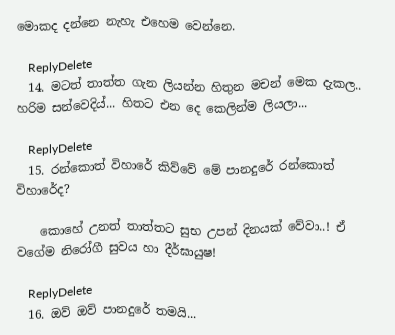මොකද දන්නෙ නැහැ එහෙම වෙන්නෙ.

    ReplyDelete
  14. මටත් තාත්ත ගැන ලියන්න හිතුන මචන් මෙක දැකල.. හරිම සන්වෙදිය්... හිතට එන දෙ කෙලින්ම ලියලා...

    ReplyDelete
  15. රන්කොත් විහාරේ කිව්වේ මේ පානදුරේ රන්කොත් විහාරේද?

    කොහේ උනත් තාත්තට සුභ උපන් දිනයක් වේවා..! ඒ වගේම නිරෝගී සුවය හා දීර්ඝායුෂ!

    ReplyDelete
  16. ඔව් ඔව් පානදුරේ තමයි...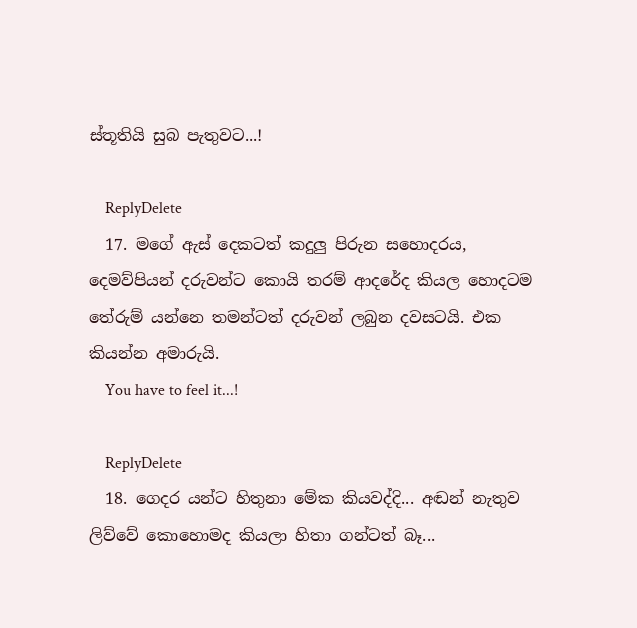ස්තූතියි සුබ පැතුවට...!

    ReplyDelete
  17. මගේ ඇස් දෙකටත් කදුලු පිරුන සහොදරය, දෙමව්පියන් දරුවන්ට කොයි තරම් ආදරේද කියල හොදටම තේරුම් යන්නෙ තමන්ටත් දරුවන් ලබුන දවසටයි. එක කියන්න අමාරුයි.
    You have to feel it...!

    ReplyDelete
  18. ගෙදර යන්ට හිතුනා මේක කියවද්දි... අඬන් නැතුව ලිව්වේ කොහොමද කියලා හිතා ගන්ටත් බෑ...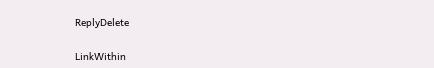ReplyDelete

LinkWithin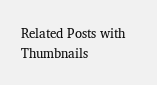Related Posts with Thumbnails